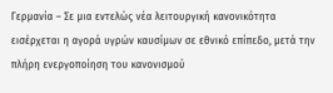Γερμανία – Σε μια εντελώς νέα λειτουργική κανονικότητα εισέρχεται η αγορά υγρών καυσίμων σε εθνικό επίπεδο, μετά την πλήρη ενεργοποίηση του κανονισμού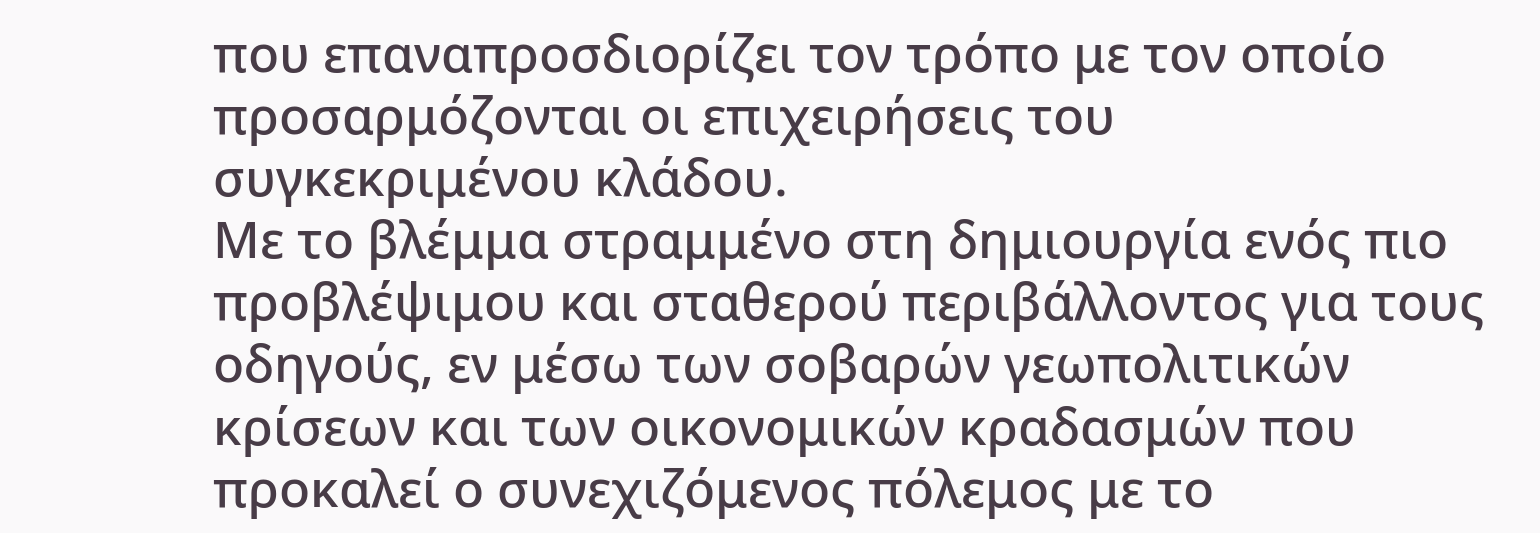που επαναπροσδιορίζει τον τρόπο με τον οποίο προσαρμόζονται οι επιχειρήσεις του συγκεκριμένου κλάδου.
Με το βλέμμα στραμμένο στη δημιουργία ενός πιο προβλέψιμου και σταθερού περιβάλλοντος για τους οδηγούς, εν μέσω των σοβαρών γεωπολιτικών κρίσεων και των οικονομικών κραδασμών που προκαλεί ο συνεχιζόμενος πόλεμος με το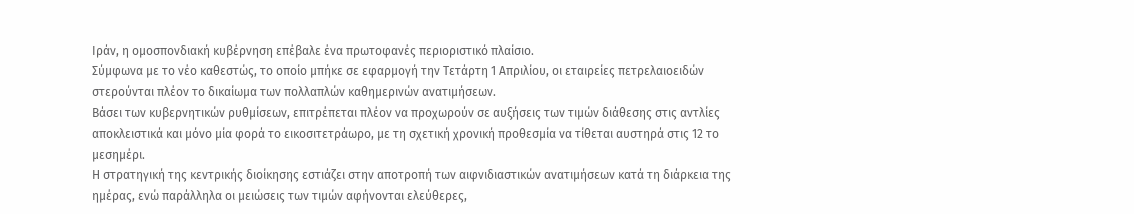Ιράν, η ομοσπονδιακή κυβέρνηση επέβαλε ένα πρωτοφανές περιοριστικό πλαίσιο.
Σύμφωνα με το νέο καθεστώς, το οποίο μπήκε σε εφαρμογή την Τετάρτη 1 Απριλίου, οι εταιρείες πετρελαιοειδών στερούνται πλέον το δικαίωμα των πολλαπλών καθημερινών ανατιμήσεων.
Βάσει των κυβερνητικών ρυθμίσεων, επιτρέπεται πλέον να προχωρούν σε αυξήσεις των τιμών διάθεσης στις αντλίες αποκλειστικά και μόνο μία φορά το εικοσιτετράωρο, με τη σχετική χρονική προθεσμία να τίθεται αυστηρά στις 12 το μεσημέρι.
Η στρατηγική της κεντρικής διοίκησης εστιάζει στην αποτροπή των αιφνιδιαστικών ανατιμήσεων κατά τη διάρκεια της ημέρας, ενώ παράλληλα οι μειώσεις των τιμών αφήνονται ελεύθερες,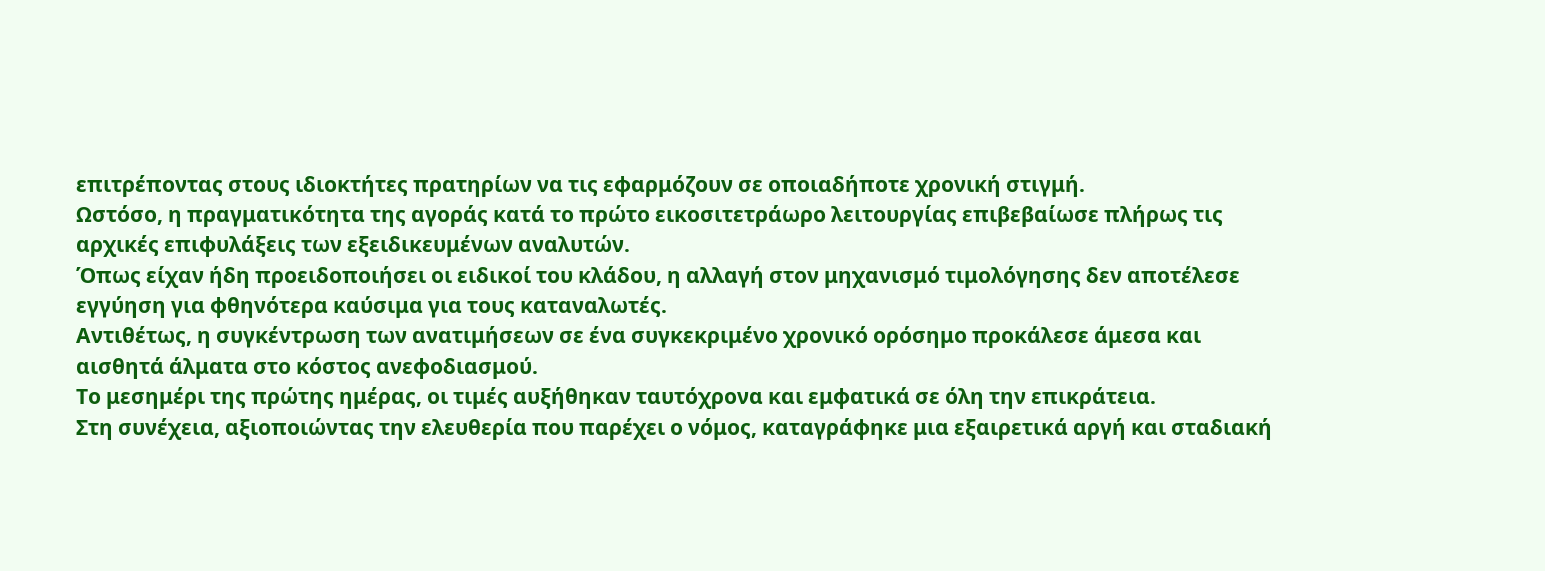επιτρέποντας στους ιδιοκτήτες πρατηρίων να τις εφαρμόζουν σε οποιαδήποτε χρονική στιγμή.
Ωστόσο, η πραγματικότητα της αγοράς κατά το πρώτο εικοσιτετράωρο λειτουργίας επιβεβαίωσε πλήρως τις αρχικές επιφυλάξεις των εξειδικευμένων αναλυτών.
Όπως είχαν ήδη προειδοποιήσει οι ειδικοί του κλάδου, η αλλαγή στον μηχανισμό τιμολόγησης δεν αποτέλεσε εγγύηση για φθηνότερα καύσιμα για τους καταναλωτές.
Αντιθέτως, η συγκέντρωση των ανατιμήσεων σε ένα συγκεκριμένο χρονικό ορόσημο προκάλεσε άμεσα και αισθητά άλματα στο κόστος ανεφοδιασμού.
Το μεσημέρι της πρώτης ημέρας, οι τιμές αυξήθηκαν ταυτόχρονα και εμφατικά σε όλη την επικράτεια.
Στη συνέχεια, αξιοποιώντας την ελευθερία που παρέχει ο νόμος, καταγράφηκε μια εξαιρετικά αργή και σταδιακή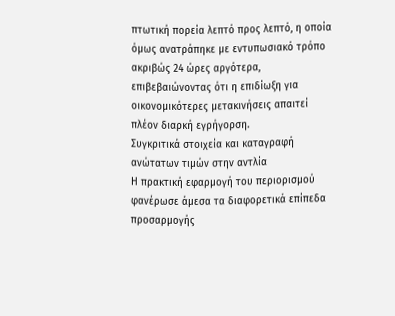πτωτική πορεία λεπτό προς λεπτό, η οποία όμως ανατράπηκε με εντυπωσιακό τρόπο ακριβώς 24 ώρες αργότερα, επιβεβαιώνοντας ότι η επιδίωξη για οικονομικότερες μετακινήσεις απαιτεί πλέον διαρκή εγρήγορση.
Συγκριτικά στοιχεία και καταγραφή ανώτατων τιμών στην αντλία
Η πρακτική εφαρμογή του περιορισμού φανέρωσε άμεσα τα διαφορετικά επίπεδα προσαρμογής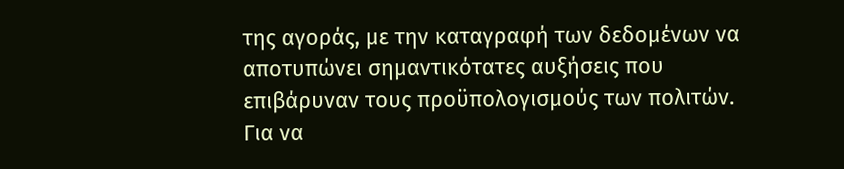της αγοράς, με την καταγραφή των δεδομένων να αποτυπώνει σημαντικότατες αυξήσεις που επιβάρυναν τους προϋπολογισμούς των πολιτών.
Για να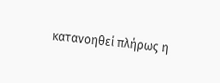κατανοηθεί πλήρως η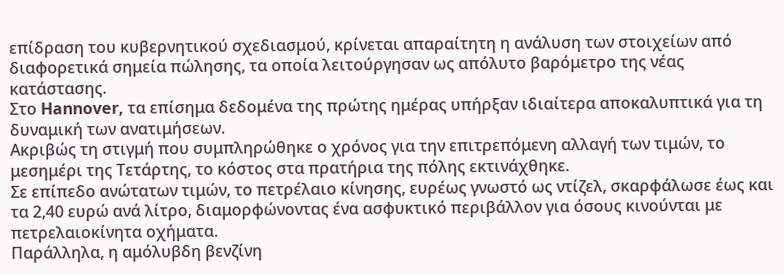επίδραση του κυβερνητικού σχεδιασμού, κρίνεται απαραίτητη η ανάλυση των στοιχείων από διαφορετικά σημεία πώλησης, τα οποία λειτούργησαν ως απόλυτο βαρόμετρο της νέας κατάστασης.
Στο Hannover, τα επίσημα δεδομένα της πρώτης ημέρας υπήρξαν ιδιαίτερα αποκαλυπτικά για τη δυναμική των ανατιμήσεων.
Ακριβώς τη στιγμή που συμπληρώθηκε ο χρόνος για την επιτρεπόμενη αλλαγή των τιμών, το μεσημέρι της Τετάρτης, το κόστος στα πρατήρια της πόλης εκτινάχθηκε.
Σε επίπεδο ανώτατων τιμών, το πετρέλαιο κίνησης, ευρέως γνωστό ως ντίζελ, σκαρφάλωσε έως και τα 2,40 ευρώ ανά λίτρο, διαμορφώνοντας ένα ασφυκτικό περιβάλλον για όσους κινούνται με πετρελαιοκίνητα οχήματα.
Παράλληλα, η αμόλυβδη βενζίνη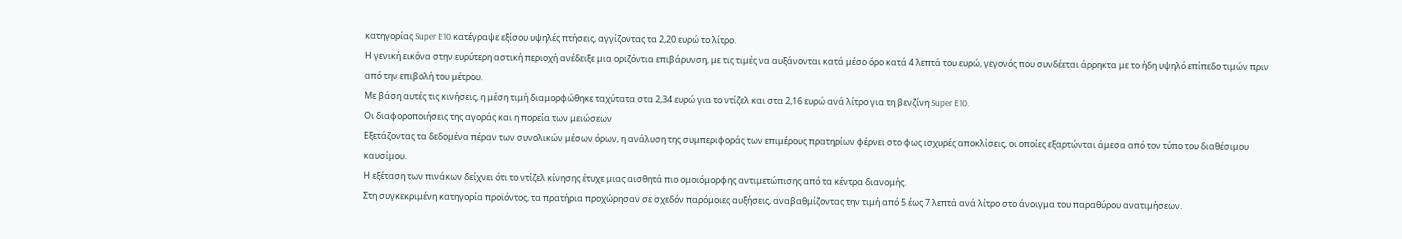κατηγορίας Super E10 κατέγραψε εξίσου υψηλές πτήσεις, αγγίζοντας τα 2,20 ευρώ το λίτρο.
Η γενική εικόνα στην ευρύτερη αστική περιοχή ανέδειξε μια οριζόντια επιβάρυνση, με τις τιμές να αυξάνονται κατά μέσο όρο κατά 4 λεπτά του ευρώ, γεγονός που συνδέεται άρρηκτα με το ήδη υψηλό επίπεδο τιμών πριν από την επιβολή του μέτρου.
Με βάση αυτές τις κινήσεις, η μέση τιμή διαμορφώθηκε ταχύτατα στα 2,34 ευρώ για το ντίζελ και στα 2,16 ευρώ ανά λίτρο για τη βενζίνη Super E10.
Οι διαφοροποιήσεις της αγοράς και η πορεία των μειώσεων
Εξετάζοντας τα δεδομένα πέραν των συνολικών μέσων όρων, η ανάλυση της συμπεριφοράς των επιμέρους πρατηρίων φέρνει στο φως ισχυρές αποκλίσεις, οι οποίες εξαρτώνται άμεσα από τον τύπο του διαθέσιμου καυσίμου.
Η εξέταση των πινάκων δείχνει ότι το ντίζελ κίνησης έτυχε μιας αισθητά πιο ομοιόμορφης αντιμετώπισης από τα κέντρα διανομής.
Στη συγκεκριμένη κατηγορία προϊόντος, τα πρατήρια προχώρησαν σε σχεδόν παρόμοιες αυξήσεις, αναβαθμίζοντας την τιμή από 5 έως 7 λεπτά ανά λίτρο στο άνοιγμα του παραθύρου ανατιμήσεων.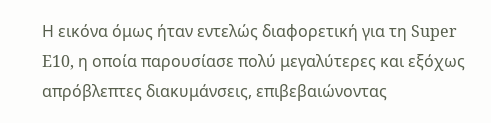Η εικόνα όμως ήταν εντελώς διαφορετική για τη Super E10, η οποία παρουσίασε πολύ μεγαλύτερες και εξόχως απρόβλεπτες διακυμάνσεις, επιβεβαιώνοντας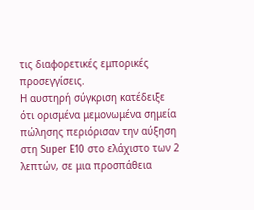τις διαφορετικές εμπορικές προσεγγίσεις.
Η αυστηρή σύγκριση κατέδειξε ότι ορισμένα μεμονωμένα σημεία πώλησης περιόρισαν την αύξηση στη Super E10 στο ελάχιστο των 2 λεπτών, σε μια προσπάθεια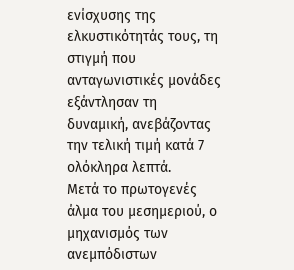ενίσχυσης της ελκυστικότητάς τους, τη στιγμή που ανταγωνιστικές μονάδες εξάντλησαν τη δυναμική, ανεβάζοντας την τελική τιμή κατά 7 ολόκληρα λεπτά.
Μετά το πρωτογενές άλμα του μεσημεριού, ο μηχανισμός των ανεμπόδιστων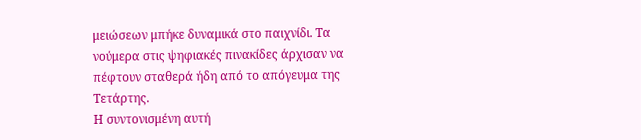μειώσεων μπήκε δυναμικά στο παιχνίδι. Τα νούμερα στις ψηφιακές πινακίδες άρχισαν να πέφτουν σταθερά ήδη από το απόγευμα της Τετάρτης.
Η συντονισμένη αυτή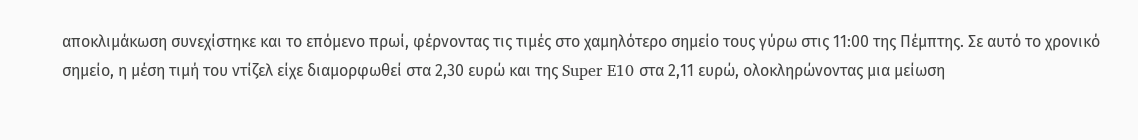αποκλιμάκωση συνεχίστηκε και το επόμενο πρωί, φέρνοντας τις τιμές στο χαμηλότερο σημείο τους γύρω στις 11:00 της Πέμπτης. Σε αυτό το χρονικό σημείο, η μέση τιμή του ντίζελ είχε διαμορφωθεί στα 2,30 ευρώ και της Super E10 στα 2,11 ευρώ, ολοκληρώνοντας μια μείωση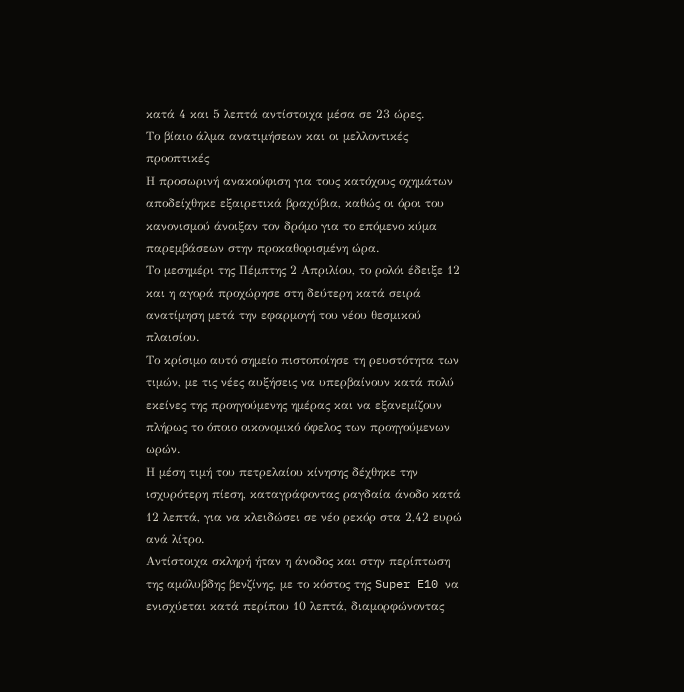κατά 4 και 5 λεπτά αντίστοιχα μέσα σε 23 ώρες.
Το βίαιο άλμα ανατιμήσεων και οι μελλοντικές προοπτικές
Η προσωρινή ανακούφιση για τους κατόχους οχημάτων αποδείχθηκε εξαιρετικά βραχύβια, καθώς οι όροι του κανονισμού άνοιξαν τον δρόμο για το επόμενο κύμα παρεμβάσεων στην προκαθορισμένη ώρα.
Το μεσημέρι της Πέμπτης 2 Απριλίου, το ρολόι έδειξε 12 και η αγορά προχώρησε στη δεύτερη κατά σειρά ανατίμηση μετά την εφαρμογή του νέου θεσμικού πλαισίου.
Το κρίσιμο αυτό σημείο πιστοποίησε τη ρευστότητα των τιμών, με τις νέες αυξήσεις να υπερβαίνουν κατά πολύ εκείνες της προηγούμενης ημέρας και να εξανεμίζουν πλήρως το όποιο οικονομικό όφελος των προηγούμενων ωρών.
Η μέση τιμή του πετρελαίου κίνησης δέχθηκε την ισχυρότερη πίεση, καταγράφοντας ραγδαία άνοδο κατά 12 λεπτά, για να κλειδώσει σε νέο ρεκόρ στα 2,42 ευρώ ανά λίτρο.
Αντίστοιχα σκληρή ήταν η άνοδος και στην περίπτωση της αμόλυβδης βενζίνης, με το κόστος της Super E10 να ενισχύεται κατά περίπου 10 λεπτά, διαμορφώνοντας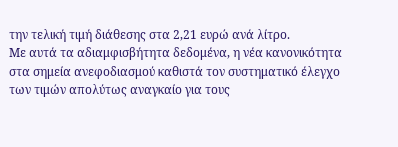την τελική τιμή διάθεσης στα 2,21 ευρώ ανά λίτρο.
Με αυτά τα αδιαμφισβήτητα δεδομένα, η νέα κανονικότητα στα σημεία ανεφοδιασμού καθιστά τον συστηματικό έλεγχο των τιμών απολύτως αναγκαίο για τους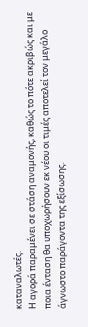καταναλωτές.
Η αγορά παραμένει σε στάση αναμονής, καθώς το πότε ακριβώς και με ποια ένταση θα υποχωρήσουν εκ νέου οι τιμές αποτελεί τον μεγάλο άγνωστο παράγοντα της εξίσωσης.